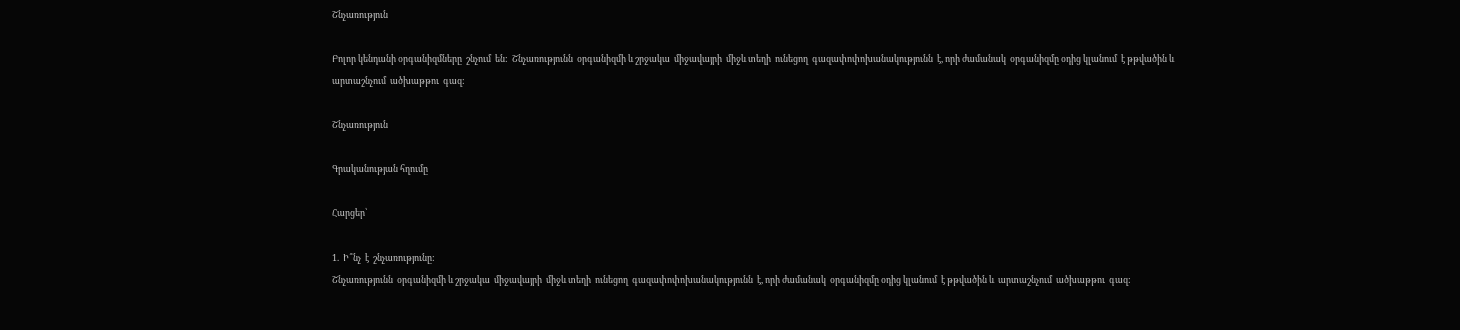Շնչառություն

Բոլոր կենդանի օրգանիզմները  շնչում  են:  Շնչառությունն  օրգանիզմի և շրջակա  միջավայրի  միջև տեղի  ունեցող  գազափոփոխանակությունն  է, որի ժամանակ  օրգանիզմը օդից կլանում  է թթվածին և  արտաշնչում  ածխաթթու  գազ:

Շնչառություն

Գրականության հղումը

Հարցեր՝

1.  Ի՞նչ  է  շնչառությունը:
Շնչառությունն  օրգանիզմի և շրջակա  միջավայրի  միջև տեղի  ունեցող  գազափոփոխանակությունն  է, որի ժամանակ  օրգանիզմը օդից կլանում  է թթվածին և  արտաշնչում  ածխաթթու  գազ: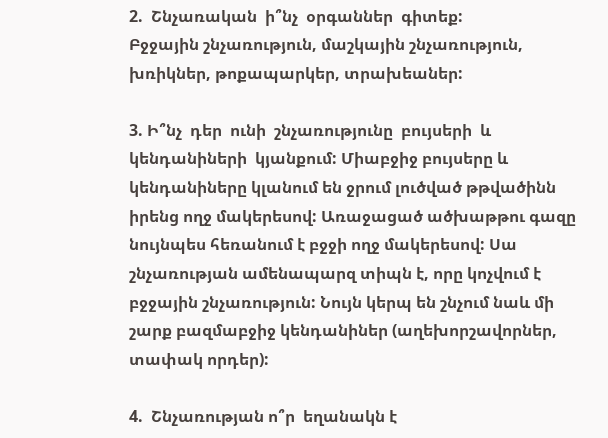2.  Շնչառական  ի՞նչ  օրգաններ  գիտեք:
Բջջային շնչառություն, մաշկային շնչառություն, խռիկներ, թոքապարկեր, տրախեաներ:

3. Ի՞նչ  դեր  ունի  շնչառությունը  բույսերի  և կենդանիների  կյանքում: Միաբջիջ բույսերը և կենդանիները կլանում են ջրում լուծված թթվածինն իրենց ողջ մակերեսով: Առաջացած ածխաթթու գազը նույնպես հեռանում է բջջի ողջ մակերեսով: Սա շնչառության ամենապարզ տիպն է, որը կոչվում է բջջային շնչառություն: Նույն կերպ են շնչում նաև մի շարք բազմաբջիջ կենդանիներ (աղեխորշավորներ, տափակ որդեր):

4.  Շնչառության ո՞ր  եղանակն է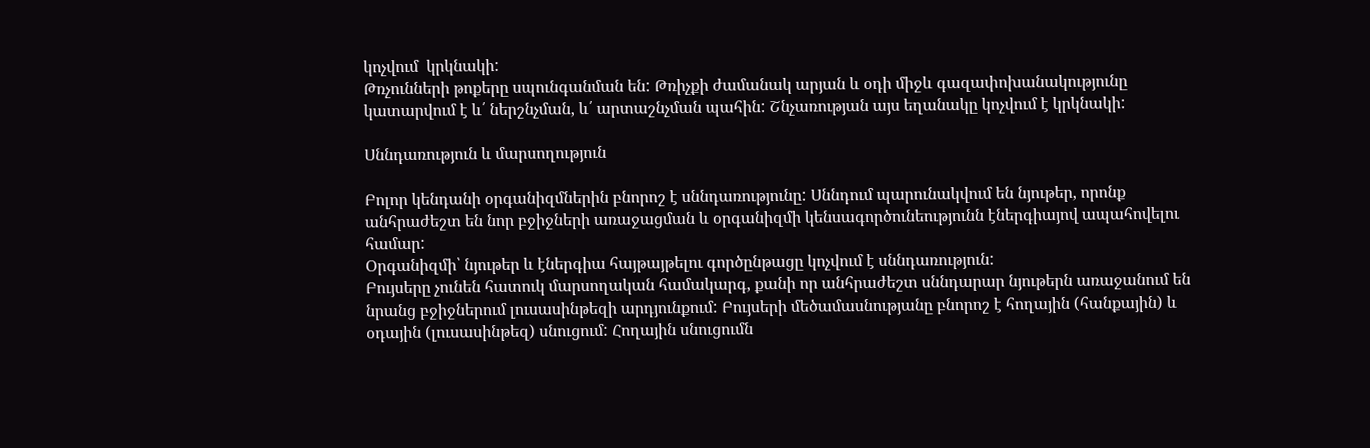կոչվում  կրկնակի:
Թռչունների թոքերը սպունգանման են: Թռիչքի ժամանակ արյան և օդի միջև գազափոխանակությունը կատարվում է և՛ ներշնչման, և՛ արտաշնչման պահին: Շնչառության այս եղանակը կոչվում է կրկնակի:

Սննդառություն և մարսողություն

Բոլոր կենդանի օրգանիզմներին բնորոշ է սննդառությունը: Սննդում պարունակվում են նյութեր, որոնք անհրաժեշտ են նոր բջիջների առաջացման և օրգանիզմի կենսագործունեությունն էներգիայով ապահովելու համար:
Օրգանիզմի՝ նյութեր և էներգիա հայթայթելու գործընթացը կոչվում է սննդառություն:
Բույսերը չունեն հատուկ մարսողական համակարգ, քանի որ անհրաժեշտ սննդարար նյութերն առաջանում են նրանց բջիջներում լուսասինթեզի արդյունքում: Բույսերի մեծամասնությանը բնորոշ է հողային (հանքային) և օդային (լուսասինթեզ) սնուցում: Հողային սնուցումն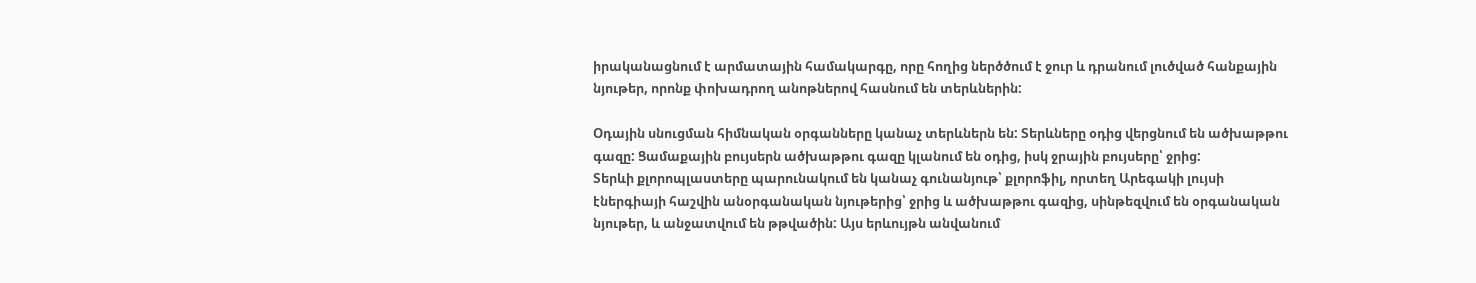իրականացնում է արմատային համակարգը, որը հողից ներծծում է ջուր և դրանում լուծված հանքային նյութեր, որոնք փոխադրող անոթներով հասնում են տերևներին:

Օդային սնուցման հիմնական օրգանները կանաչ տերևներն են: Տերևները օդից վերցնում են ածխաթթու գազը: Ցամաքային բույսերն ածխաթթու գազը կլանում են օդից, իսկ ջրային բույսերը՝ ջրից:
Տերևի քլորոպլաստերը պարունակում են կանաչ գունանյութ՝ քլորոֆիլ, որտեղ Արեգակի լույսի էներգիայի հաշվին անօրգանական նյութերից՝ ջրից և ածխաթթու գազից, սինթեզվում են օրգանական նյութեր, և անջատվում են թթվածին: Այս երևույթն անվանում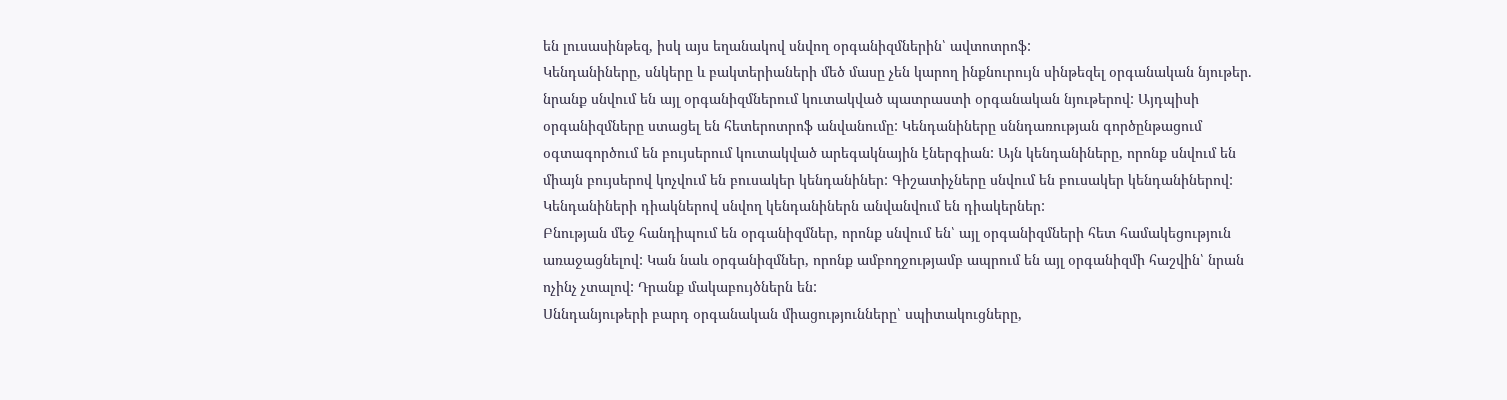են լուսասինթեզ, իսկ այս եղանակով սնվող օրգանիզմներին՝ ավտոտրոֆ:
Կենդանիները, սնկերը և բակտերիաների մեծ մասը չեն կարող ինքնուրույն սինթեզել օրգանական նյութեր. նրանք սնվում են այլ օրգանիզմներում կուտակված պատրաստի օրգանական նյութերով: Այդպիսի օրգանիզմները ստացել են հետերոտրոֆ անվանումը: Կենդանիները սննդառության գործընթացում օգտագործում են բույսերում կուտակված արեգակնային էներգիան: Այն կենդանիները, որոնք սնվում են միայն բույսերով կոչվում են բուսակեր կենդանիներ: Գիշատիչները սնվում են բուսակեր կենդանիներով: Կենդանիների դիակներով սնվող կենդանիներն անվանվում են դիակերներ:
Բնության մեջ հանդիպում են օրգանիզմներ, որոնք սնվում են՝ այլ օրգանիզմների հետ համակեցություն առաջացնելով: Կան նաև օրգանիզմներ, որոնք ամբողջությամբ ապրում են այլ օրգանիզմի հաշվին՝ նրան ոչինչ չտալով: Դրանք մակաբույծներն են:
Սննդանյութերի բարդ օրգանական միացությունները՝ սպիտակուցները,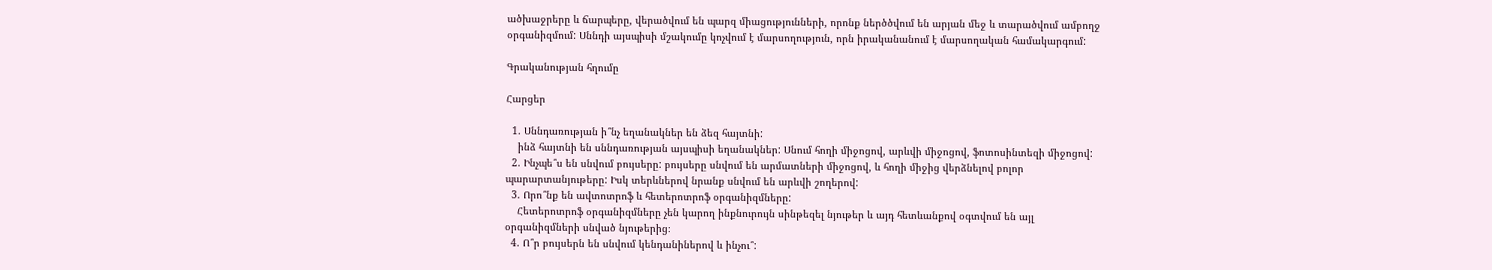ածխաջրերը և ճարպերը, վերածվում են պարզ միացությունների, որոնք ներծծվում են արյան մեջ և տարածվում ամբողջ օրգանիզմում: Սննդի այսպիսի մշակումը կոչվում է մարսողություն, որն իրականանում է մարսողական համակարգում:

Գրականության հղումը

Հարցեր

  1. Սննդառության ի՞նչ եղանակներ են ձեզ հայտնի:
    ինձ հայտնի են սննդառության այսպիսի եղանակներ: Սնում հողի միջոցով, արևվի միջոցով, ֆոտոսինտեզի միջոցով:
  2. Ինչպե՞ս են սնվում բույսերը: բույսերը սնվում են արմատների միջոցով, և հողի միջից վերձնելով բոլոր պարարտանյութերը: Իսկ տերևներով նրանք սնվում են արևվի շողերով:
  3. Որո՞նք են ավտոտրոֆ և հետերոտրոֆ օրգանիզմները:
    Հետերոտրոֆ օրգանիզմները չեն կարող ինքնուրույն սինթեզել նյութեր և այդ հետևանքով օգտվում են այլ օրգանիզմների սնված նյութերից։
  4. Ո՞ր բույսերն են սնվում կենդանիներով և ինչու՞: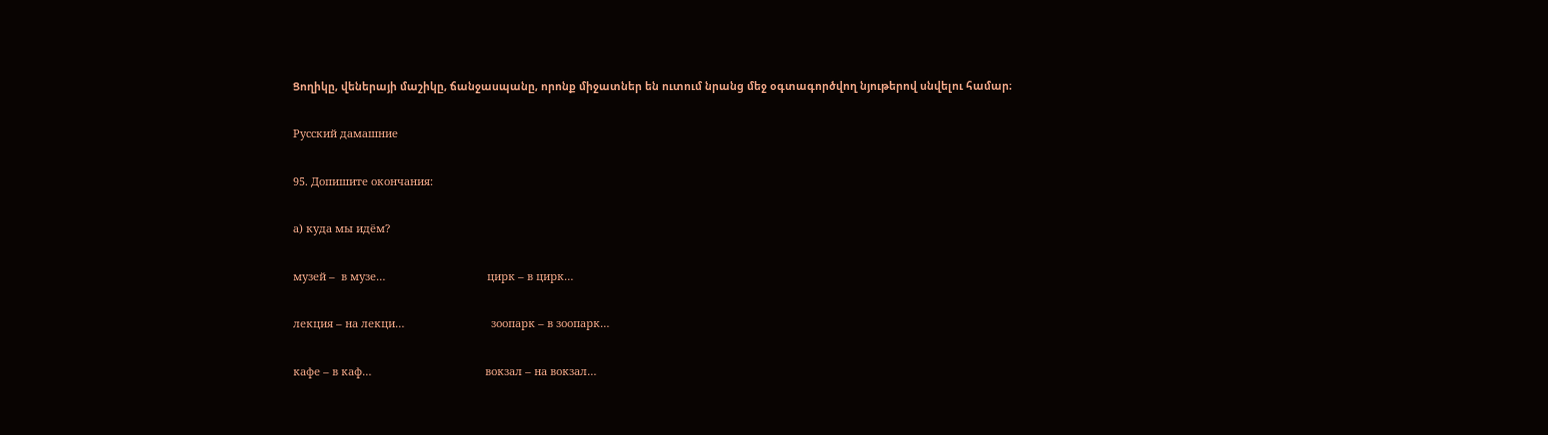Ցողիկը, վեներայի մաշիկը, ճանջասպանը, որոնք միջատներ են ուտում նրանց մեջ օգտագործվող նյութերով սնվելու համար։

Русский дамашние

95. Допишите окончания:

а) куда мы идём?

музей –  в музе…                                  цирк – в цирк…

лекция – на лекци…                             зоопарк – в зоопарк…

кафе – в каф…                                      вокзал – на вокзал…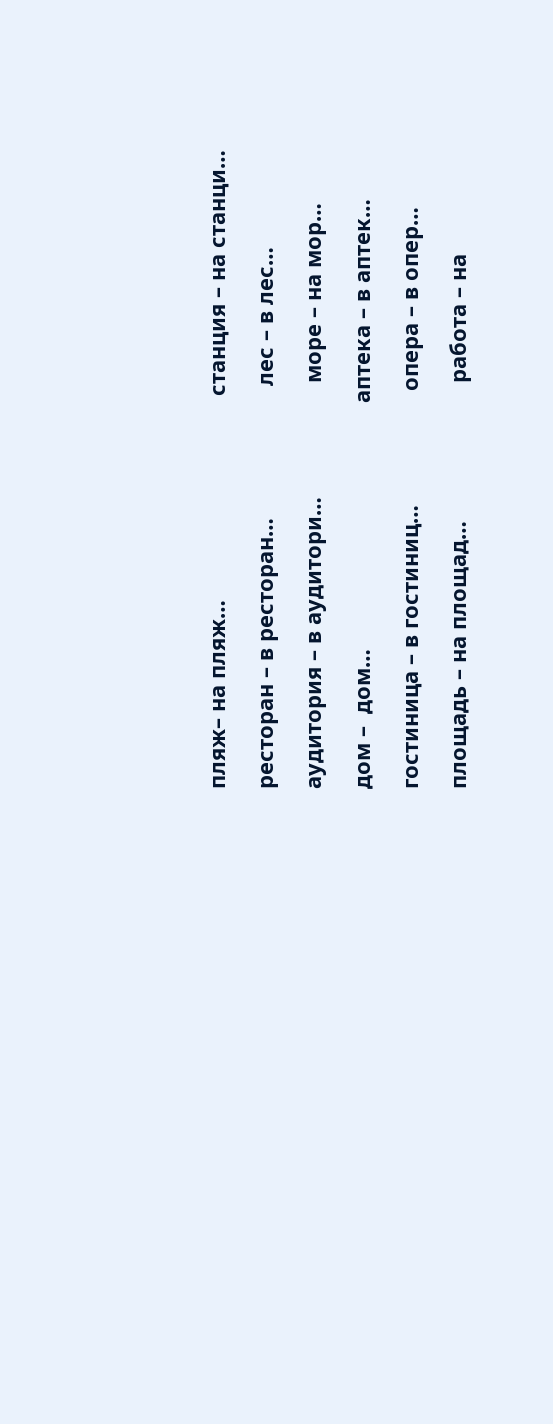пляж– на пляж…                                  станция – на станци…

ресторан – в ресторан…                      лес – в лес…

аудитория – в аудитори…                   море – на мор…

дом –  дом…                                         аптека – в аптек…

гостиница – в гостиниц…                   опера – в опер…

площадь – на площад…                       работа – на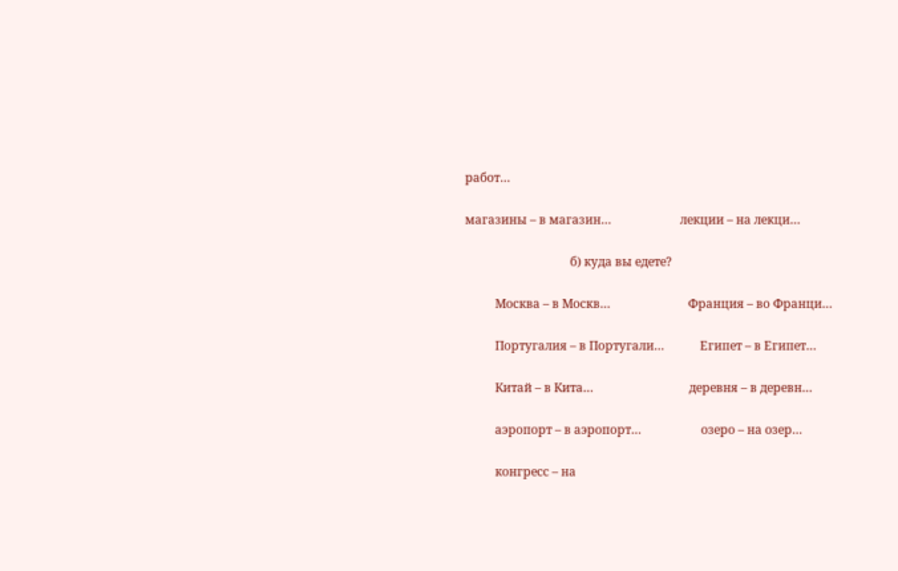работ…

магазины – в магазин…                       лекции – на лекци…

                                   б) куда вы едете?

          Москва – в Москв…                          Франция – во Франци…

          Португалия – в Португали…            Египет – в Египет…

          Китай – в Кита…                                деревня – в деревн…

          аэропорт – в аэропорт…                    озеро – на озер…

          конгресс – на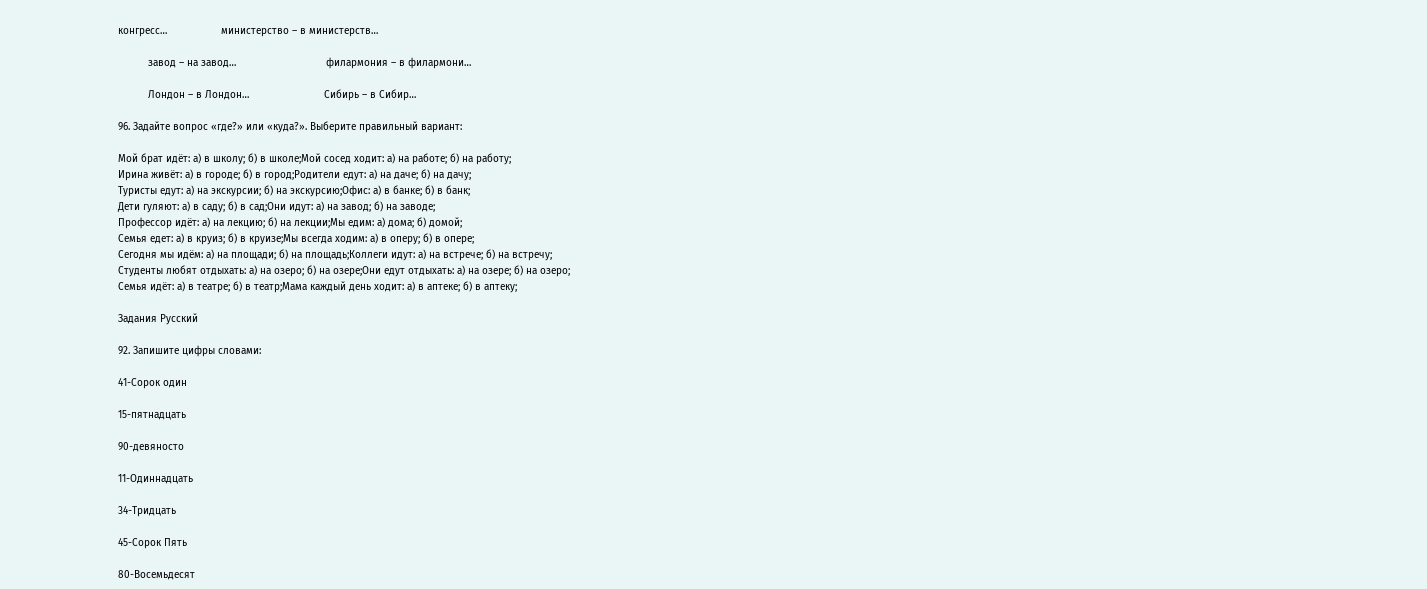конгресс…                  министерство – в министерств…

          завод – на завод…                              филармония – в филармони…

          Лондон – в Лондон…                         Сибирь – в Сибир…

96. Задайте вопрос «где?» или «куда?». Выберите правильный вариант:

Мой брат идёт: а) в школу; б) в школе;Мой сосед ходит: а) на работе; б) на работу;
Ирина живёт: а) в городе; б) в город;Родители едут: а) на даче; б) на дачу;
Туристы едут: а) на экскурсии; б) на экскурсию;Офис: а) в банке; б) в банк;
Дети гуляют: а) в саду; б) в сад;Они идут: а) на завод; б) на заводе;
Профессор идёт: а) на лекцию; б) на лекции;Мы едим: а) дома; б) домой;
Семья едет: а) в круиз; б) в круизе;Мы всегда ходим: а) в оперу; б) в опере;
Сегодня мы идём: а) на площади; б) на площадь;Коллеги идут: а) на встрече; б) на встречу;
Студенты любят отдыхать: а) на озеро; б) на озере;Они едут отдыхать: а) на озере; б) на озеро;
Семья идёт: а) в театре; б) в театр;Мама каждый день ходит: а) в аптеке; б) в аптеку;

Задания Русский

92. Запишите цифры словами:

41-Сорок один

15-пятнадцать

90-девяносто

11-Одиннадцать

34-Тридцать

45-Сорок Пять

80-Восемьдесят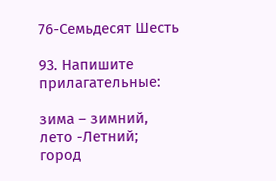76-Семьдесят Шесть

93. Напишите прилагательные:

зима – зимний,
лето -Летний;
город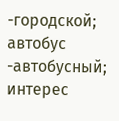-городской;
автобус -автобусный;
интерес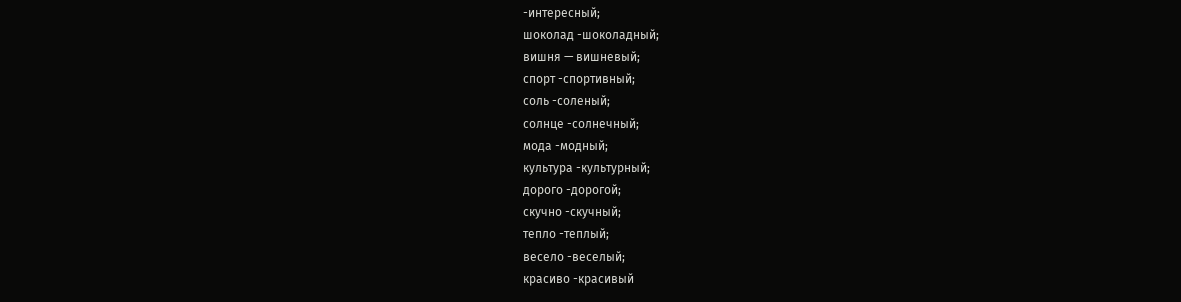-интересный;
шоколад -шоколадный;
вишня — вишневый;
спорт -спортивный;
соль -соленый;
солнце -солнечный;
мода -модный;
культура -культурный;
дорого -дорогой;
скучно -скучный;
тепло -теплый;
весело -веселый;
красиво -красивый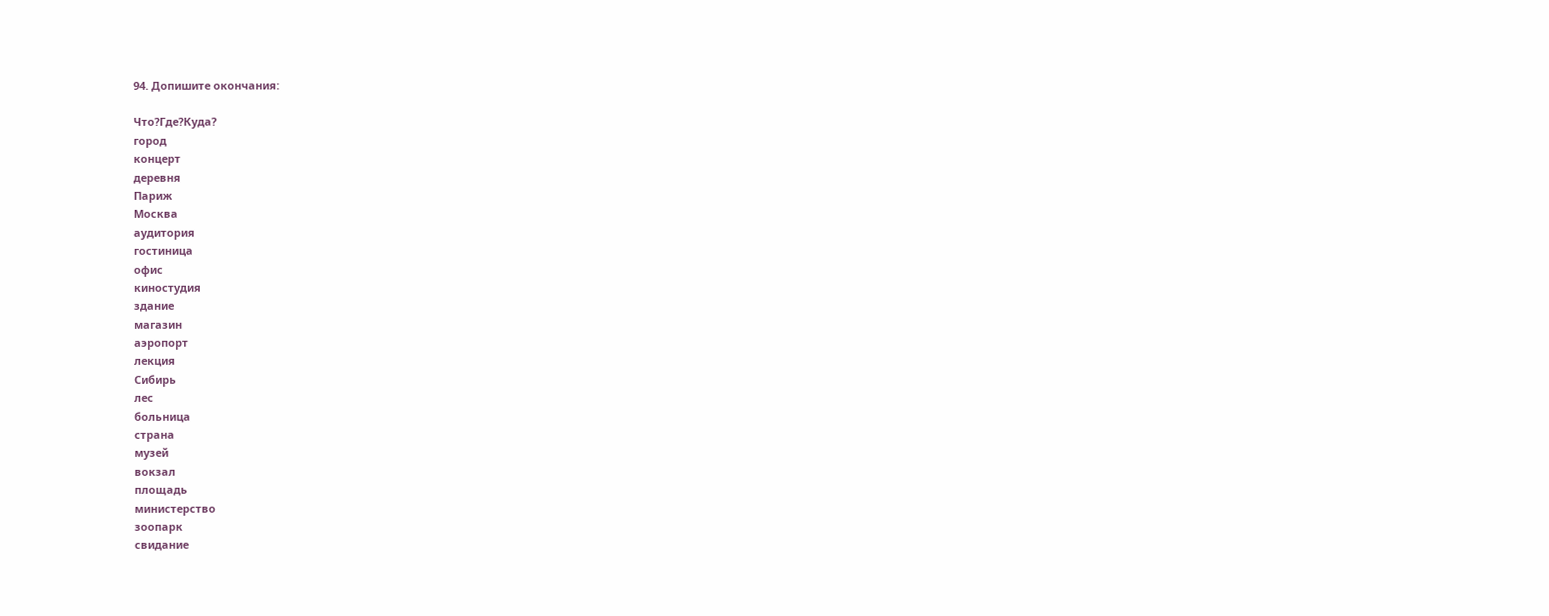94. Допишите окончания:

Что?Где?Куда?
город
концерт
деревня
Париж
Москва
аудитория
гостиница
офис
киностудия
здание
магазин
аэропорт
лекция
Сибирь
лес
больница
страна
музей
вокзал
площадь
министерство
зоопарк
свидание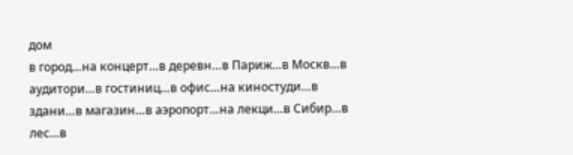дом
в город…на концерт…в деревн…в Париж…в Москв…в аудитори…в гостиниц…в офис…на киностуди…в здани…в магазин…в аэропорт…на лекци…в Сибир…в лес…в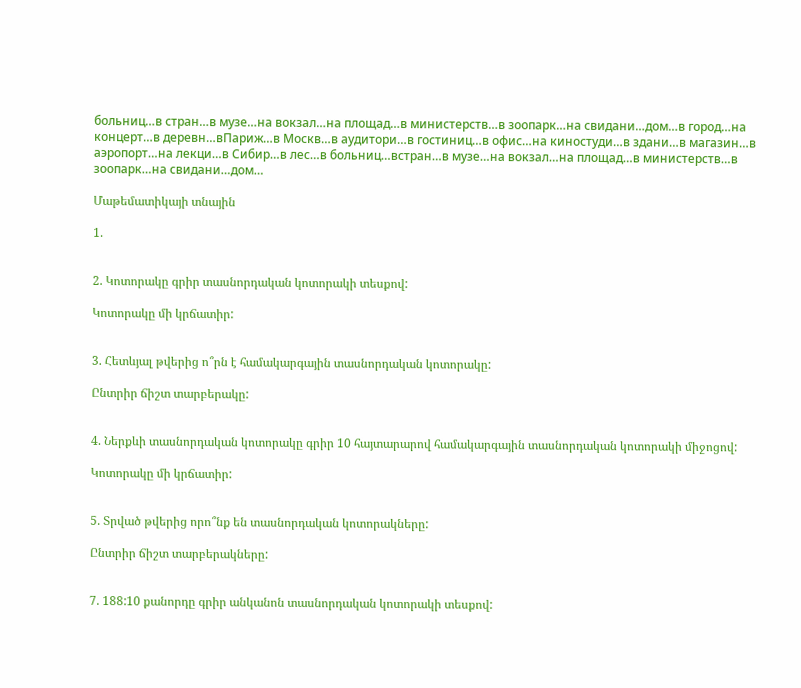больниц…в стран…в музе…на вокзал…на площад…в министерств…в зоопарк…на свидани…дом…в город…на концерт…в деревн…вПариж…в Москв…в аудитори…в гостиниц…в офис…на киностуди…в здани…в магазин…в аэропорт…на лекци…в Сибир…в лес…в больниц…встран…в музе…на вокзал…на площад…в министерств…в зоопарк…на свидани…дом…

Մաթեմատիկայի տնային

1.


2. Կոտորակը գրիր տասնորդական կոտորակի տեսքով:

Կոտորակը մի կրճատիր:


3. Հետևյալ թվերից ո՞րն է համակարգային տասնորդական կոտորակը:

Ընտրիր ճիշտ տարբերակը:


4. Ներքևի տասնորդական կոտորակը գրիր 10 հայտարարով համակարգային տասնորդական կոտորակի միջոցով:

Կոտորակը մի կրճատիր:


5. Տրված թվերից որո՞նք են տասնորդական կոտորակները:

Ընտրիր ճիշտ տարբերակները:


7. 188:10 քանորդը գրիր անկանոն տասնորդական կոտորակի տեսքով: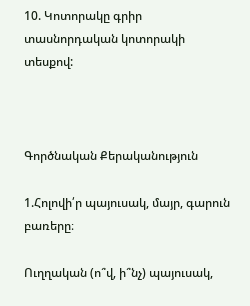10. Կոտորակը գրիր տասնորդական կոտորակի տեսքով:



Գործնական Քերականություն

1.Հոլովի՛ր պայուսակ, մայր, գարուն բառերը։

Ուղղական (ո՞վ, ի՞նչ) պայուսակ,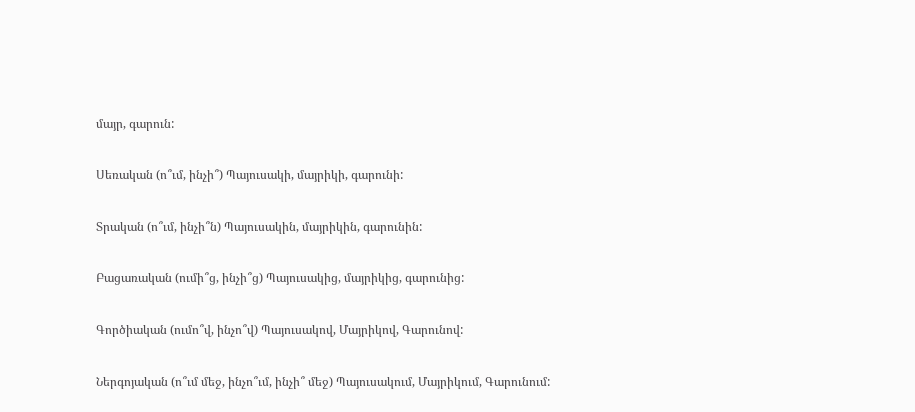մայր, գարուն:

Սեռական (ո՞ւմ, ինչի՞) Պայուսակի, մայրիկի, գարունի:

Տրական (ո՞ւմ, ինչի՞ն) Պայուսակին, մայրիկին, գարունին:

Բացառական (ումի՞ց, ինչի՞ց) Պայուսակից, մայրիկից, գարունից:

Գործիական (ումո՞վ, ինչո՞վ) Պայուսակով, Մայրիկով, Գարունով:

Ներգոյական (ո՞ւմ մեջ, ինչո՞ւմ, ինչի՞ մեջ) Պայուսակում, Մայրիկում, Գարունում: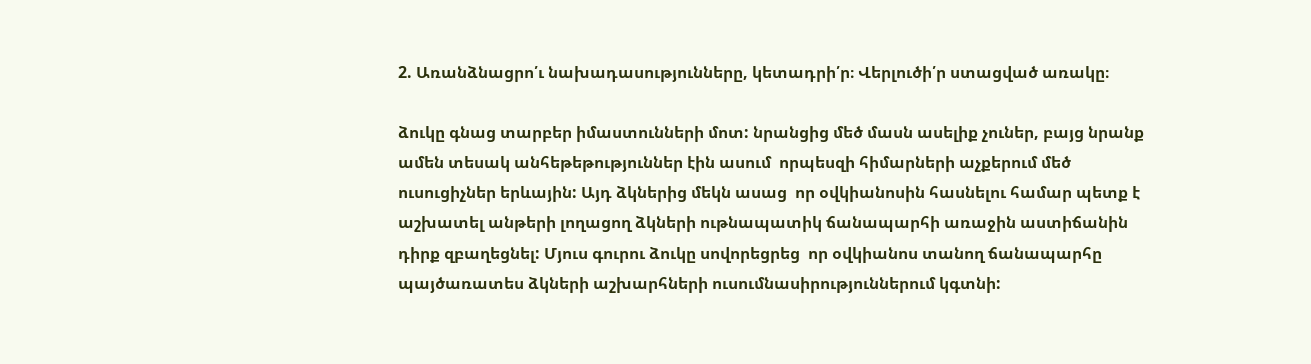2. Առանձնացրո՛ւ նախադասությունները, կետադրի՛ր։ Վերլուծի՛ր ստացված առակը։

ձուկը գնաց տարբեր իմաստունների մոտ: նրանցից մեծ մասն ասելիք չուներ, բայց նրանք ամեն տեսակ անհեթեթություններ էին ասում  որպեսզի հիմարների աչքերում մեծ ուսուցիչներ երևային: Այդ ձկներից մեկն ասաց  որ օվկիանոսին հասնելու համար պետք է աշխատել անթերի լողացող ձկների ութնապատիկ ճանապարհի առաջին աստիճանին դիրք զբաղեցնել: Մյուս գուրու ձուկը սովորեցրեց  որ օվկիանոս տանող ճանապարհը պայծառատես ձկների աշխարհների ուսումնասիրություններում կգտնի: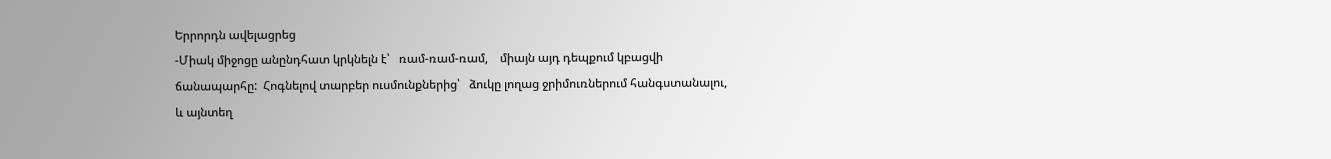Երրորդն ավելացրեց
-Միակ միջոցը անընդհատ կրկնելն է՝   ռամ-ռամ-ռամ,    միայն այդ դեպքում կբացվի ճանապարհը:  Հոգնելով տարբեր ուսմունքներից՝   ձուկը լողաց ջրիմուռներում հանգստանալու,    և այնտեղ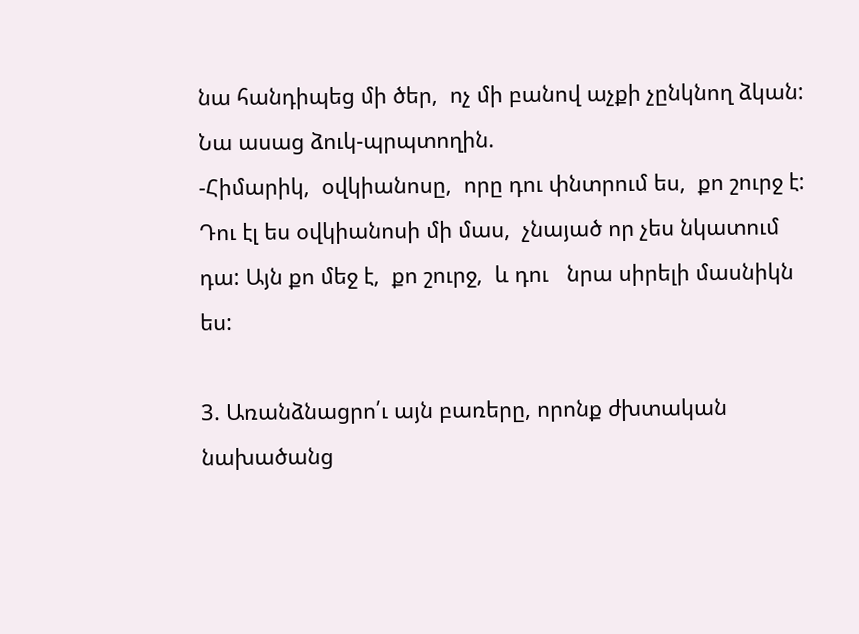նա հանդիպեց մի ծեր,  ոչ մի բանով աչքի չընկնող ձկան:  Նա ասաց ձուկ-պրպտողին.
-Հիմարիկ,  օվկիանոսը,  որը դու փնտրում ես,  քո շուրջ է: Դու էլ ես օվկիանոսի մի մաս,  չնայած որ չես նկատում դա: Այն քո մեջ է,  քո շուրջ,  և դու   նրա սիրելի մասնիկն ես:

3. Առանձնացրո՛ւ այն բառերը, որոնք ժխտական նախածանց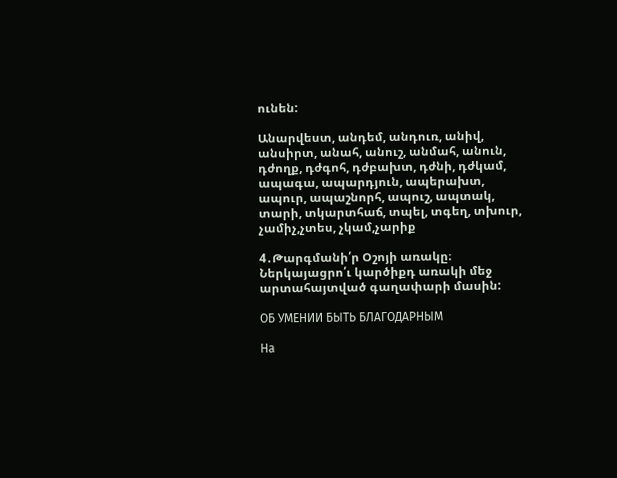ունեն:

Անարվեստ, անդեմ, անդուռ, անիվ, անսիրտ, անահ, անուշ, անմահ, անուն, դժողք, դժգոհ, դժբախտ, դժնի, դժկամ, ապագա, ապարդյուն, ապերախտ, ապուր, ապաշնորհ, ապուշ, ապտակ, տարի, տկարտհաճ, տպել, տգեղ, տխուր, չամիչ,չտես, չկամ,չարիք

4․Թարգմանի՛ր Օշոյի առակը։ Ներկայացրո՛ւ կարծիքդ առակի մեջ արտահայտված գաղափարի մասին:

ОБ УМЕНИИ БЫТЬ БЛАГОДАРНЫМ

На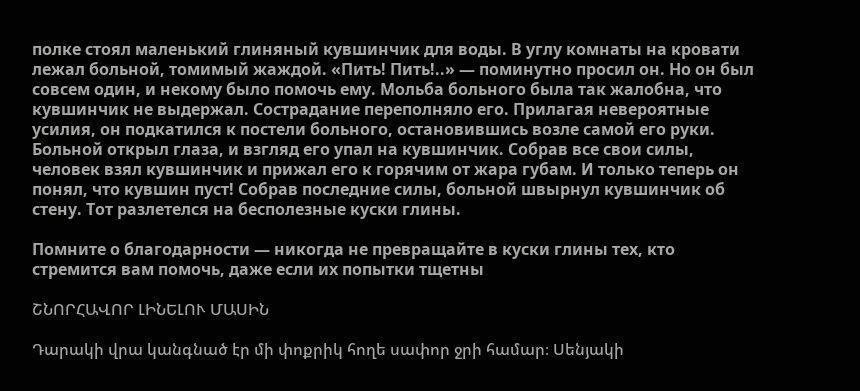полке стоял маленький глиняный кувшинчик для воды. В углу комнаты на кровати лежал больной, томимый жаждой. «Пить! Пить!..» — поминутно просил он. Но он был совсем один, и некому было помочь ему. Мольба больного была так жалобна, что кувшинчик не выдержал. Сострадание переполняло его. Прилагая невероятные усилия, он подкатился к постели больного, остановившись возле самой его руки. Больной открыл глаза, и взгляд его упал на кувшинчик. Собрав все свои силы, человек взял кувшинчик и прижал его к горячим от жара губам. И только теперь он понял, что кувшин пуст! Собрав последние силы, больной швырнул кувшинчик об стену. Тот разлетелся на бесполезные куски глины.

Помните о благодарности — никогда не превращайте в куски глины тех, кто стремится вам помочь, даже если их попытки тщетны

ՇՆՈՐՀԱՎՈՐ ԼԻՆԵԼՈՒ ՄԱՍԻՆ

Դարակի վրա կանգնած էր մի փոքրիկ հողե սափոր ջրի համար։ Սենյակի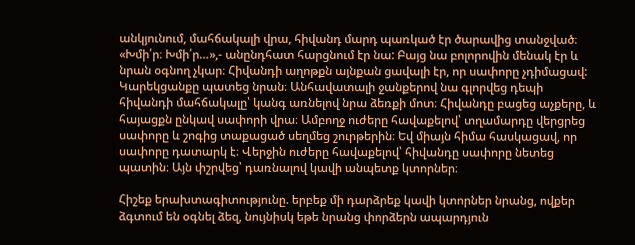անկյունում, մահճակալի վրա, հիվանդ մարդ պառկած էր ծարավից տանջված։ «Խմի՛ր։ Խմի՛ր…»,- անընդհատ հարցնում էր նա: Բայց նա բոլորովին մենակ էր և նրան օգնող չկար։ Հիվանդի աղոթքն այնքան ցավալի էր, որ սափորը չդիմացավ: Կարեկցանքը պատեց նրան։ Անհավատալի ջանքերով նա գլորվեց դեպի հիվանդի մահճակալը՝ կանգ առնելով նրա ձեռքի մոտ։ Հիվանդը բացեց աչքերը, և հայացքն ընկավ սափորի վրա։ Ամբողջ ուժերը հավաքելով՝ տղամարդը վերցրեց սափորը և շոգից տաքացած սեղմեց շուրթերին։ Եվ միայն հիմա հասկացավ, որ սափորը դատարկ է։ Վերջին ուժերը հավաքելով՝ հիվանդը սափորը նետեց պատին։ Այն փշրվեց՝ դառնալով կավի անպետք կտորներ։

Հիշեք երախտագիտությունը. երբեք մի դարձրեք կավի կտորներ նրանց, ովքեր ձգտում են օգնել ձեզ, նույնիսկ եթե նրանց փորձերն ապարդյուն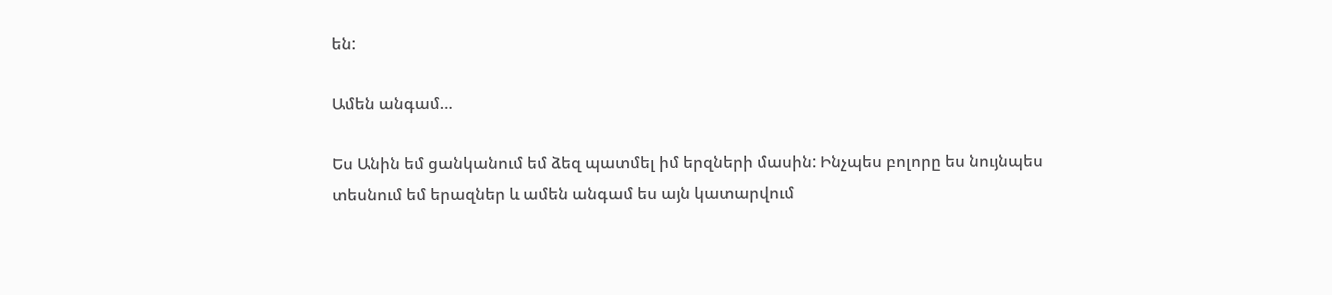են:

Ամեն անգամ…

Ես Անին եմ ցանկանում եմ ձեզ պատմել իմ երզների մասին: Ինչպես բոլորը ես նույնպես տեսնում եմ երազներ և ամեն անգամ ես այն կատարվում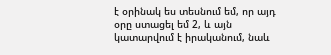է օրինակ ես տեսնում եմ, որ այդ օրը ստացել եմ 2, և այն կատարվում է իրականում, նաև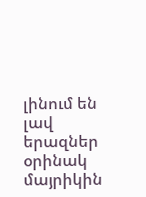լինում են լավ երազներ օրինակ մայրիկին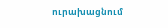ուրախացնում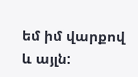եմ իմ վարքով և այլն: